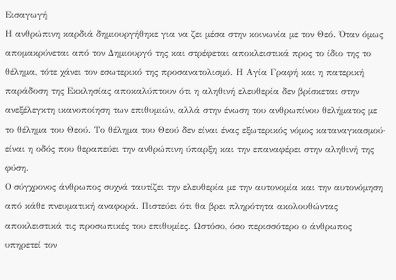Εισαγωγή
Η ανθρώπινη καρδιά δημιουργήθηκε για να ζει μέσα στην κοινωνία με τον Θεό. Όταν όμως απομακρύνεται από τον Δημιουργό της και στρέφεται αποκλειστικά προς το ίδιο της το θέλημα, τότε χάνει τον εσωτερικό της προσανατολισμό. Η Αγία Γραφή και η πατερική παράδοση της Εκκλησίας αποκαλύπτουν ότι η αληθινή ελευθερία δεν βρίσκεται στην ανεξέλεγκτη ικανοποίηση των επιθυμιών, αλλά στην ένωση του ανθρωπίνου θελήματος με το θέλημα του Θεού. Το θέλημα του Θεού δεν είναι ένας εξωτερικός νόμος καταναγκασμού· είναι η οδός που θεραπεύει την ανθρώπινη ύπαρξη και την επαναφέρει στην αληθινή της φύση.
Ο σύγχρονος άνθρωπος συχνά ταυτίζει την ελευθερία με την αυτονομία και την αυτονόμηση από κάθε πνευματική αναφορά. Πιστεύει ότι θα βρει πληρότητα ακολουθώντας αποκλειστικά τις προσωπικές του επιθυμίες. Ωστόσο, όσο περισσότερο ο άνθρωπος υπηρετεί τον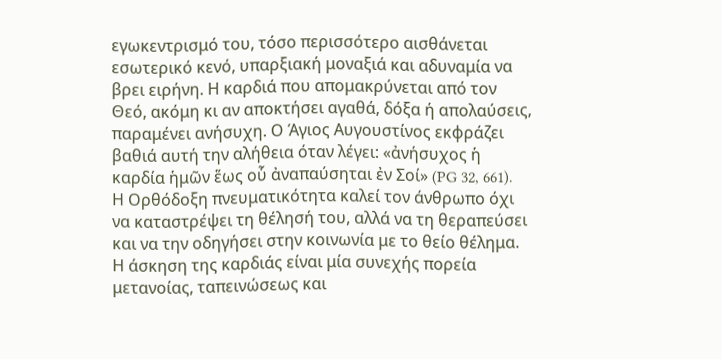εγωκεντρισμό του, τόσο περισσότερο αισθάνεται εσωτερικό κενό, υπαρξιακή μοναξιά και αδυναμία να βρει ειρήνη. Η καρδιά που απομακρύνεται από τον Θεό, ακόμη κι αν αποκτήσει αγαθά, δόξα ή απολαύσεις, παραμένει ανήσυχη. Ο Άγιος Αυγουστίνος εκφράζει βαθιά αυτή την αλήθεια όταν λέγει: «ἀνήσυχος ἡ καρδία ἡμῶν ἕως οὗ ἀναπαύσηται ἐν Σοί» (PG 32, 661).
Η Ορθόδοξη πνευματικότητα καλεί τον άνθρωπο όχι να καταστρέψει τη θέλησή του, αλλά να τη θεραπεύσει και να την οδηγήσει στην κοινωνία με το θείο θέλημα. Η άσκηση της καρδιάς είναι μία συνεχής πορεία μετανοίας, ταπεινώσεως και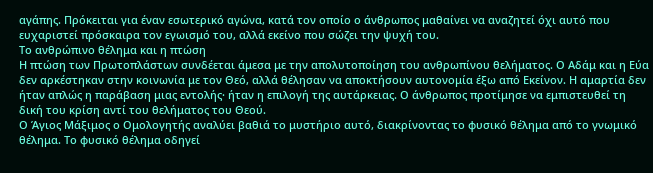αγάπης. Πρόκειται για έναν εσωτερικό αγώνα, κατά τον οποίο ο άνθρωπος μαθαίνει να αναζητεί όχι αυτό που ευχαριστεί πρόσκαιρα τον εγωισμό του, αλλά εκείνο που σώζει την ψυχή του.
Το ανθρώπινο θέλημα και η πτώση
Η πτώση των Πρωτοπλάστων συνδέεται άμεσα με την απολυτοποίηση του ανθρωπίνου θελήματος. Ο Αδάμ και η Εύα δεν αρκέστηκαν στην κοινωνία με τον Θεό, αλλά θέλησαν να αποκτήσουν αυτονομία έξω από Εκείνον. Η αμαρτία δεν ήταν απλώς η παράβαση μιας εντολής· ήταν η επιλογή της αυτάρκειας. Ο άνθρωπος προτίμησε να εμπιστευθεί τη δική του κρίση αντί του θελήματος του Θεού.
Ο Άγιος Μάξιμος ο Ομολογητής αναλύει βαθιά το μυστήριο αυτό, διακρίνοντας το φυσικό θέλημα από το γνωμικό θέλημα. Το φυσικό θέλημα οδηγεί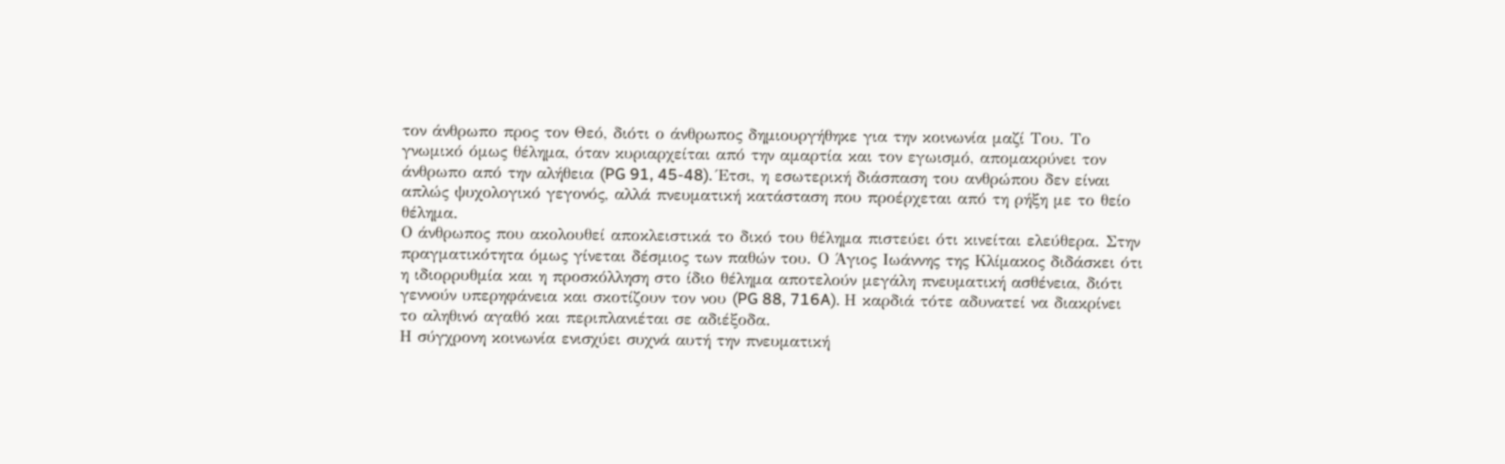τον άνθρωπο προς τον Θεό, διότι ο άνθρωπος δημιουργήθηκε για την κοινωνία μαζί Του. Το γνωμικό όμως θέλημα, όταν κυριαρχείται από την αμαρτία και τον εγωισμό, απομακρύνει τον άνθρωπο από την αλήθεια (PG 91, 45-48). Έτσι, η εσωτερική διάσπαση του ανθρώπου δεν είναι απλώς ψυχολογικό γεγονός, αλλά πνευματική κατάσταση που προέρχεται από τη ρήξη με το θείο θέλημα.
Ο άνθρωπος που ακολουθεί αποκλειστικά το δικό του θέλημα πιστεύει ότι κινείται ελεύθερα. Στην πραγματικότητα όμως γίνεται δέσμιος των παθών του. Ο Άγιος Ιωάννης της Κλίμακος διδάσκει ότι η ιδιορρυθμία και η προσκόλληση στο ίδιο θέλημα αποτελούν μεγάλη πνευματική ασθένεια, διότι γεννούν υπερηφάνεια και σκοτίζουν τον νου (PG 88, 716A). Η καρδιά τότε αδυνατεί να διακρίνει το αληθινό αγαθό και περιπλανιέται σε αδιέξοδα.
Η σύγχρονη κοινωνία ενισχύει συχνά αυτή την πνευματική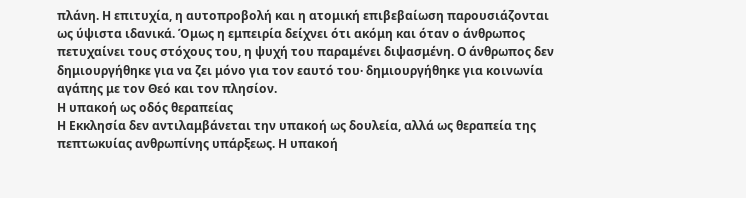πλάνη. Η επιτυχία, η αυτοπροβολή και η ατομική επιβεβαίωση παρουσιάζονται ως ύψιστα ιδανικά. Όμως η εμπειρία δείχνει ότι ακόμη και όταν ο άνθρωπος πετυχαίνει τους στόχους του, η ψυχή του παραμένει διψασμένη. Ο άνθρωπος δεν δημιουργήθηκε για να ζει μόνο για τον εαυτό του· δημιουργήθηκε για κοινωνία αγάπης με τον Θεό και τον πλησίον.
Η υπακοή ως οδός θεραπείας
Η Εκκλησία δεν αντιλαμβάνεται την υπακοή ως δουλεία, αλλά ως θεραπεία της πεπτωκυίας ανθρωπίνης υπάρξεως. Η υπακοή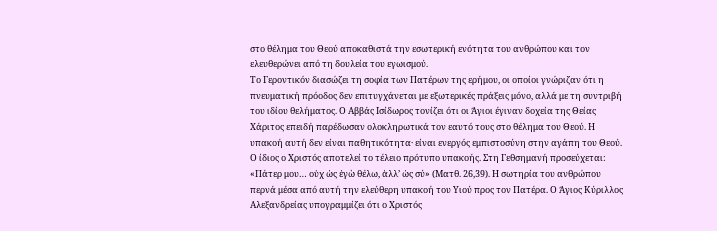στο θέλημα του Θεού αποκαθιστά την εσωτερική ενότητα του ανθρώπου και τον ελευθερώνει από τη δουλεία του εγωισμού.
Το Γεροντικόν διασώζει τη σοφία των Πατέρων της ερήμου, οι οποίοι γνώριζαν ότι η πνευματική πρόοδος δεν επιτυγχάνεται με εξωτερικές πράξεις μόνο, αλλά με τη συντριβή του ιδίου θελήματος. Ο Αββάς Ισίδωρος τονίζει ότι οι Άγιοι έγιναν δοχεία της Θείας Χάριτος επειδή παρέδωσαν ολοκληρωτικά τον εαυτό τους στο θέλημα του Θεού. Η υπακοή αυτή δεν είναι παθητικότητα· είναι ενεργός εμπιστοσύνη στην αγάπη του Θεού.
Ο ίδιος ο Χριστός αποτελεί το τέλειο πρότυπο υπακοής. Στη Γεθσημανή προσεύχεται: «Πάτερ μου… οὐχ ὡς ἐγὼ θέλω, ἀλλ’ ὡς σύ» (Ματθ. 26,39). Η σωτηρία του ανθρώπου περνά μέσα από αυτή την ελεύθερη υπακοή του Υιού προς τον Πατέρα. Ο Άγιος Κύριλλος Αλεξανδρείας υπογραμμίζει ότι ο Χριστός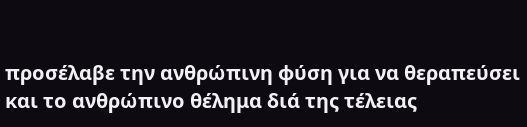προσέλαβε την ανθρώπινη φύση για να θεραπεύσει και το ανθρώπινο θέλημα διά της τέλειας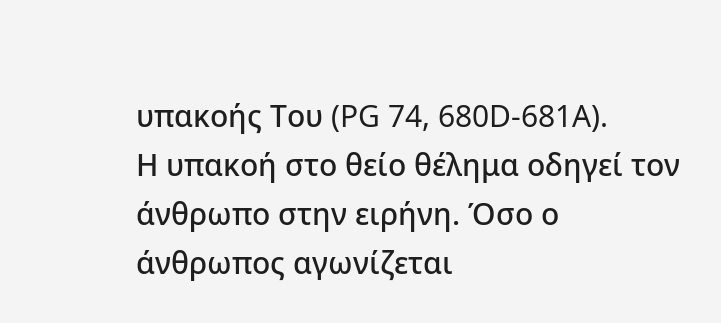υπακοής Του (PG 74, 680D-681A).
Η υπακοή στο θείο θέλημα οδηγεί τον άνθρωπο στην ειρήνη. Όσο ο άνθρωπος αγωνίζεται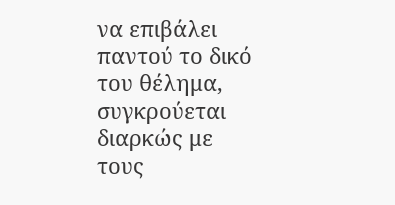να επιβάλει παντού το δικό του θέλημα, συγκρούεται διαρκώς με τους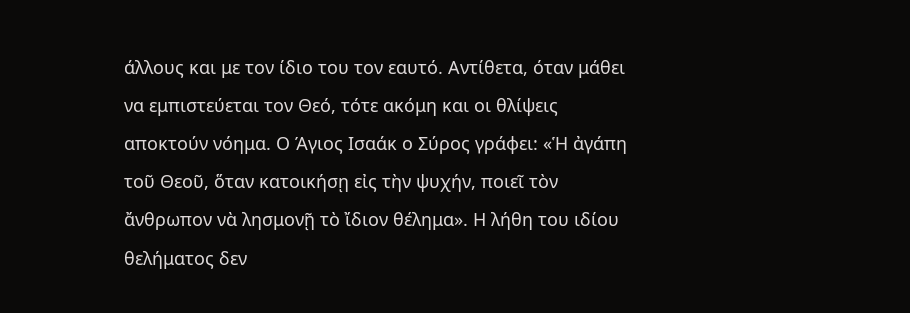άλλους και με τον ίδιο του τον εαυτό. Αντίθετα, όταν μάθει να εμπιστεύεται τον Θεό, τότε ακόμη και οι θλίψεις αποκτούν νόημα. Ο Άγιος Ισαάκ ο Σύρος γράφει: «Ἡ ἀγάπη τοῦ Θεοῦ, ὅταν κατοικήσῃ εἰς τὴν ψυχήν, ποιεῖ τὸν ἄνθρωπον νὰ λησμονῇ τὸ ἴδιον θέλημα». Η λήθη του ιδίου θελήματος δεν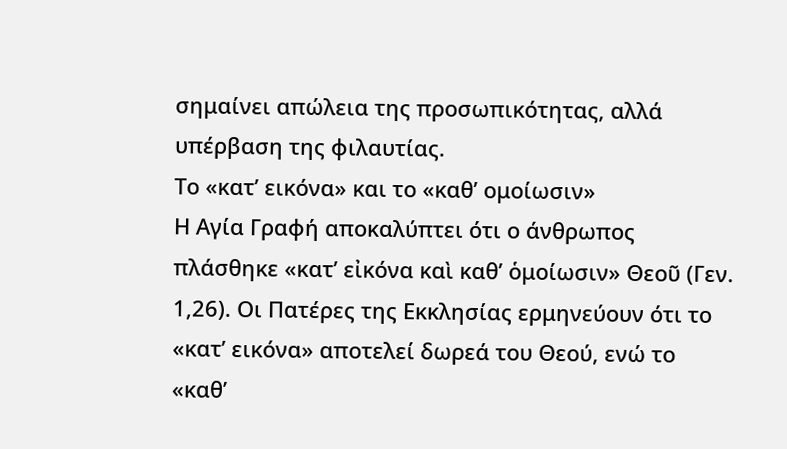σημαίνει απώλεια της προσωπικότητας, αλλά υπέρβαση της φιλαυτίας.
Το «κατ’ εικόνα» και το «καθ’ ομοίωσιν»
Η Αγία Γραφή αποκαλύπτει ότι ο άνθρωπος πλάσθηκε «κατ’ εἰκόνα καὶ καθ’ ὁμοίωσιν» Θεοῦ (Γεν. 1,26). Οι Πατέρες της Εκκλησίας ερμηνεύουν ότι το «κατ’ εικόνα» αποτελεί δωρεά του Θεού, ενώ το «καθ’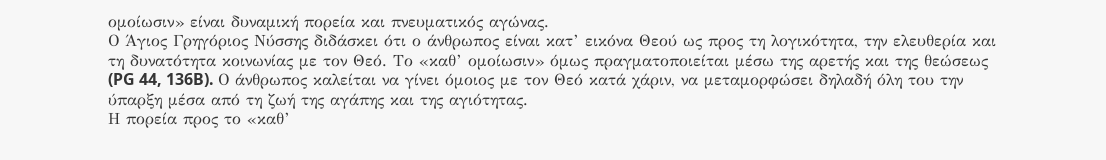ομοίωσιν» είναι δυναμική πορεία και πνευματικός αγώνας.
Ο Άγιος Γρηγόριος Νύσσης διδάσκει ότι ο άνθρωπος είναι κατ’ εικόνα Θεού ως προς τη λογικότητα, την ελευθερία και τη δυνατότητα κοινωνίας με τον Θεό. Το «καθ’ ομοίωσιν» όμως πραγματοποιείται μέσω της αρετής και της θεώσεως (PG 44, 136B). Ο άνθρωπος καλείται να γίνει όμοιος με τον Θεό κατά χάριν, να μεταμορφώσει δηλαδή όλη του την ύπαρξη μέσα από τη ζωή της αγάπης και της αγιότητας.
Η πορεία προς το «καθ’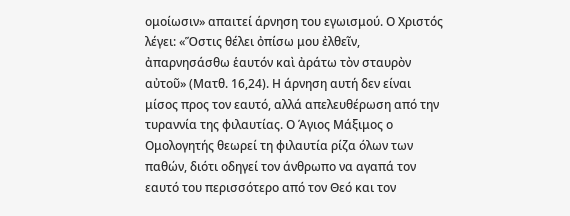ομοίωσιν» απαιτεί άρνηση του εγωισμού. Ο Χριστός λέγει: «Ὅστις θέλει ὀπίσω μου ἐλθεῖν, ἀπαρνησάσθω ἑαυτόν καὶ ἀράτω τὸν σταυρὸν αὐτοῦ» (Ματθ. 16,24). Η άρνηση αυτή δεν είναι μίσος προς τον εαυτό, αλλά απελευθέρωση από την τυραννία της φιλαυτίας. Ο Άγιος Μάξιμος ο Ομολογητής θεωρεί τη φιλαυτία ρίζα όλων των παθών, διότι οδηγεί τον άνθρωπο να αγαπά τον εαυτό του περισσότερο από τον Θεό και τον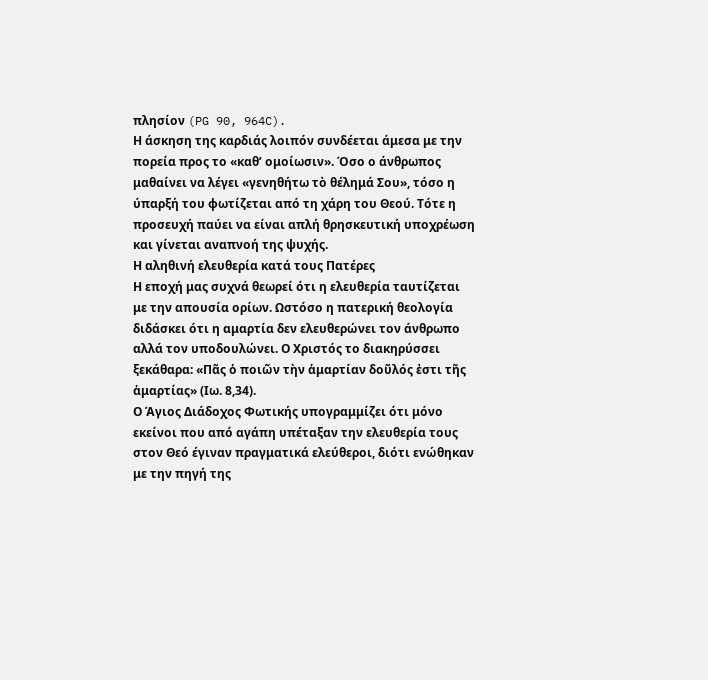πλησίον (PG 90, 964C).
Η άσκηση της καρδιάς λοιπόν συνδέεται άμεσα με την πορεία προς το «καθ’ ομοίωσιν». Όσο ο άνθρωπος μαθαίνει να λέγει «γενηθήτω τὸ θέλημά Σου», τόσο η ύπαρξή του φωτίζεται από τη χάρη του Θεού. Τότε η προσευχή παύει να είναι απλή θρησκευτική υποχρέωση και γίνεται αναπνοή της ψυχής.
Η αληθινή ελευθερία κατά τους Πατέρες
Η εποχή μας συχνά θεωρεί ότι η ελευθερία ταυτίζεται με την απουσία ορίων. Ωστόσο η πατερική θεολογία διδάσκει ότι η αμαρτία δεν ελευθερώνει τον άνθρωπο αλλά τον υποδουλώνει. Ο Χριστός το διακηρύσσει ξεκάθαρα: «Πᾶς ὁ ποιῶν τὴν ἁμαρτίαν δοῦλός ἐστι τῆς ἁμαρτίας» (Ιω. 8,34).
Ο Άγιος Διάδοχος Φωτικής υπογραμμίζει ότι μόνο εκείνοι που από αγάπη υπέταξαν την ελευθερία τους στον Θεό έγιναν πραγματικά ελεύθεροι, διότι ενώθηκαν με την πηγή της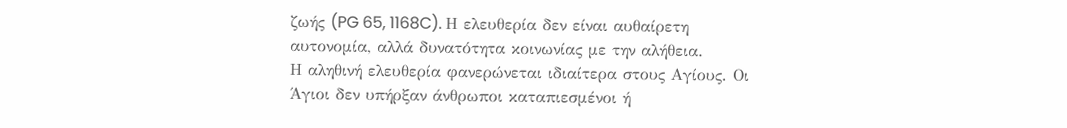ζωής (PG 65, 1168C). Η ελευθερία δεν είναι αυθαίρετη αυτονομία, αλλά δυνατότητα κοινωνίας με την αλήθεια.
Η αληθινή ελευθερία φανερώνεται ιδιαίτερα στους Αγίους. Οι Άγιοι δεν υπήρξαν άνθρωποι καταπιεσμένοι ή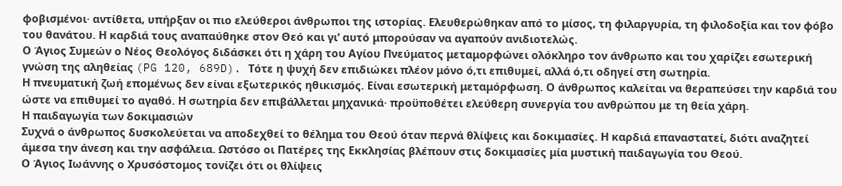φοβισμένοι· αντίθετα, υπήρξαν οι πιο ελεύθεροι άνθρωποι της ιστορίας. Ελευθερώθηκαν από το μίσος, τη φιλαργυρία, τη φιλοδοξία και τον φόβο του θανάτου. Η καρδιά τους αναπαύθηκε στον Θεό και γι’ αυτό μπορούσαν να αγαπούν ανιδιοτελώς.
Ο Άγιος Συμεών ο Νέος Θεολόγος διδάσκει ότι η χάρη του Αγίου Πνεύματος μεταμορφώνει ολόκληρο τον άνθρωπο και του χαρίζει εσωτερική γνώση της αληθείας (PG 120, 689D). Τότε η ψυχή δεν επιδιώκει πλέον μόνο ό,τι επιθυμεί, αλλά ό,τι οδηγεί στη σωτηρία.
Η πνευματική ζωή επομένως δεν είναι εξωτερικός ηθικισμός. Είναι εσωτερική μεταμόρφωση. Ο άνθρωπος καλείται να θεραπεύσει την καρδιά του ώστε να επιθυμεί το αγαθό. Η σωτηρία δεν επιβάλλεται μηχανικά· προϋποθέτει ελεύθερη συνεργία του ανθρώπου με τη θεία χάρη.
Η παιδαγωγία των δοκιμασιών
Συχνά ο άνθρωπος δυσκολεύεται να αποδεχθεί το θέλημα του Θεού όταν περνά θλίψεις και δοκιμασίες. Η καρδιά επαναστατεί, διότι αναζητεί άμεσα την άνεση και την ασφάλεια. Ωστόσο οι Πατέρες της Εκκλησίας βλέπουν στις δοκιμασίες μία μυστική παιδαγωγία του Θεού.
Ο Άγιος Ιωάννης ο Χρυσόστομος τονίζει ότι οι θλίψεις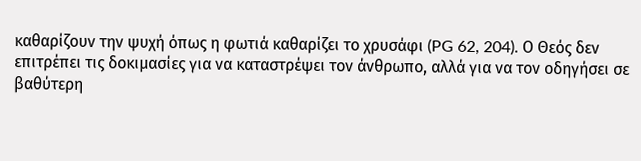καθαρίζουν την ψυχή όπως η φωτιά καθαρίζει το χρυσάφι (PG 62, 204). Ο Θεός δεν επιτρέπει τις δοκιμασίες για να καταστρέψει τον άνθρωπο, αλλά για να τον οδηγήσει σε βαθύτερη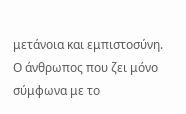μετάνοια και εμπιστοσύνη.
Ο άνθρωπος που ζει μόνο σύμφωνα με το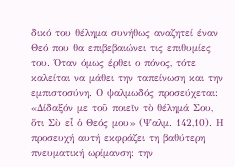δικό του θέλημα συνήθως αναζητεί έναν Θεό που θα επιβεβαιώνει τις επιθυμίες του. Όταν όμως έρθει ο πόνος, τότε καλείται να μάθει την ταπείνωση και την εμπιστοσύνη. Ο ψαλμωδός προσεύχεται: «Δίδαξόν με τοῦ ποιεῖν τὸ θέλημά Σου, ὅτι Σὺ εἶ ὁ Θεός μου» (Ψαλμ. 142,10). Η προσευχή αυτή εκφράζει τη βαθύτερη πνευματική ωρίμανση: την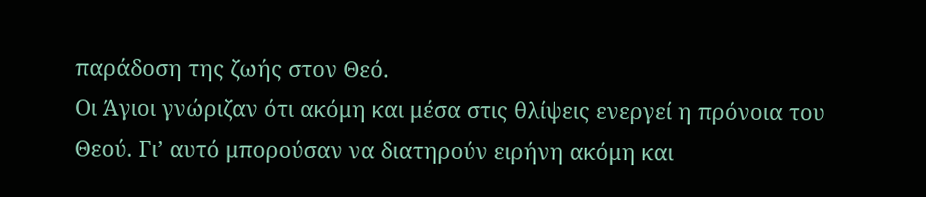παράδοση της ζωής στον Θεό.
Οι Άγιοι γνώριζαν ότι ακόμη και μέσα στις θλίψεις ενεργεί η πρόνοια του Θεού. Γι’ αυτό μπορούσαν να διατηρούν ειρήνη ακόμη και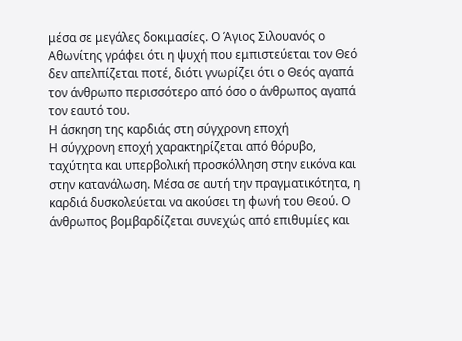μέσα σε μεγάλες δοκιμασίες. Ο Άγιος Σιλουανός ο Αθωνίτης γράφει ότι η ψυχή που εμπιστεύεται τον Θεό δεν απελπίζεται ποτέ, διότι γνωρίζει ότι ο Θεός αγαπά τον άνθρωπο περισσότερο από όσο ο άνθρωπος αγαπά τον εαυτό του.
Η άσκηση της καρδιάς στη σύγχρονη εποχή
Η σύγχρονη εποχή χαρακτηρίζεται από θόρυβο, ταχύτητα και υπερβολική προσκόλληση στην εικόνα και στην κατανάλωση. Μέσα σε αυτή την πραγματικότητα, η καρδιά δυσκολεύεται να ακούσει τη φωνή του Θεού. Ο άνθρωπος βομβαρδίζεται συνεχώς από επιθυμίες και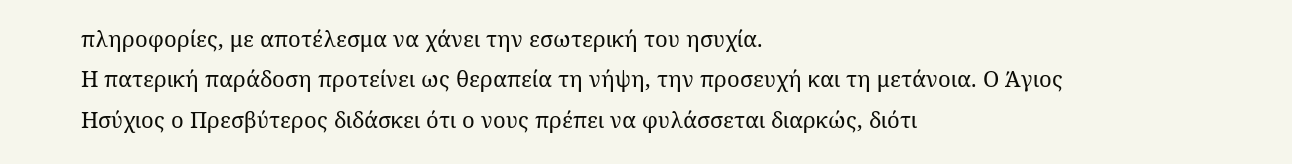πληροφορίες, με αποτέλεσμα να χάνει την εσωτερική του ησυχία.
Η πατερική παράδοση προτείνει ως θεραπεία τη νήψη, την προσευχή και τη μετάνοια. Ο Άγιος Ησύχιος ο Πρεσβύτερος διδάσκει ότι ο νους πρέπει να φυλάσσεται διαρκώς, διότι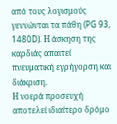από τους λογισμούς γεννώνται τα πάθη (PG 93, 1480D). Η άσκηση της καρδιάς απαιτεί πνευματική εγρήγορση και διάκριση.
Η νοερά προσευχή αποτελεί ιδιαίτερο δρόμο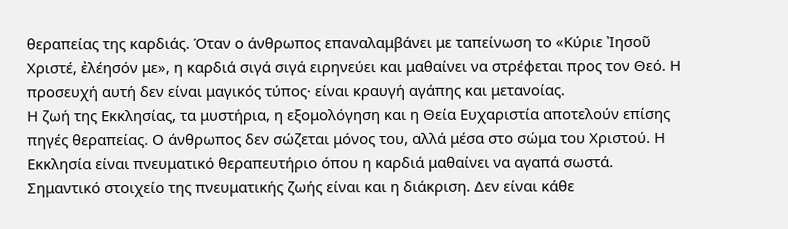θεραπείας της καρδιάς. Όταν ο άνθρωπος επαναλαμβάνει με ταπείνωση το «Κύριε Ἰησοῦ Χριστέ, ἐλέησόν με», η καρδιά σιγά σιγά ειρηνεύει και μαθαίνει να στρέφεται προς τον Θεό. Η προσευχή αυτή δεν είναι μαγικός τύπος· είναι κραυγή αγάπης και μετανοίας.
Η ζωή της Εκκλησίας, τα μυστήρια, η εξομολόγηση και η Θεία Ευχαριστία αποτελούν επίσης πηγές θεραπείας. Ο άνθρωπος δεν σώζεται μόνος του, αλλά μέσα στο σώμα του Χριστού. Η Εκκλησία είναι πνευματικό θεραπευτήριο όπου η καρδιά μαθαίνει να αγαπά σωστά.
Σημαντικό στοιχείο της πνευματικής ζωής είναι και η διάκριση. Δεν είναι κάθε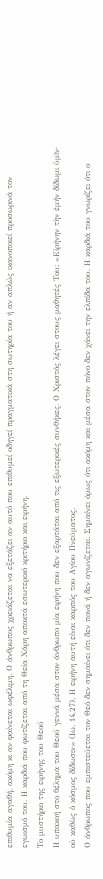επιθυμία αγαθή, ακόμη κι αν φαίνεται ωφέλιμη. Ο άνθρωπος χρειάζεται να εξετάζει αν αυτό που επιθυμεί οδηγεί πραγματικά στη σωτηρία του ή αν απλώς ικανοποιεί προσωρινά τον εγωισμό του. Η καρδιά που φωτίζεται από τη Θεία Χάρη αποκτά εσωτερικό κριτήριο και ειρήνη.
Το μυστήριο της ειρήνης του Θεού
Η υπακοή στο θέλημα του Θεού γεννά μέσα στον άνθρωπο μία ειρήνη που δεν εξαρτάται από τις εξωτερικές συνθήκες. Ο Χριστός λέγει στους μαθητές Του: «Εἰρήνην τὴν ἐμήν δίδωμι ὑμῖν· οὐ καθὼς ὁ κόσμος δίδωσιν» (Ιω. 14,27). Η ειρήνη αυτή είναι καρπός του Αγίου Πνεύματος.
Ο άνθρωπος που εμπιστεύεται τον Θεό δεν σημαίνει ότι δεν πονά ή δεν αγωνίζεται. Σημαίνει όμως ότι ακόμη και μέσα στον πόνο δεν χάνει την ελπίδα του. Η καρδιά του γνωρίζει ότι ο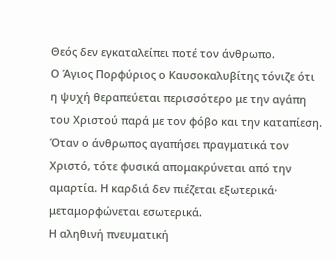Θεός δεν εγκαταλείπει ποτέ τον άνθρωπο.
Ο Άγιος Πορφύριος ο Καυσοκαλυβίτης τόνιζε ότι η ψυχή θεραπεύεται περισσότερο με την αγάπη του Χριστού παρά με τον φόβο και την καταπίεση. Όταν ο άνθρωπος αγαπήσει πραγματικά τον Χριστό, τότε φυσικά απομακρύνεται από την αμαρτία. Η καρδιά δεν πιέζεται εξωτερικά· μεταμορφώνεται εσωτερικά.
Η αληθινή πνευματική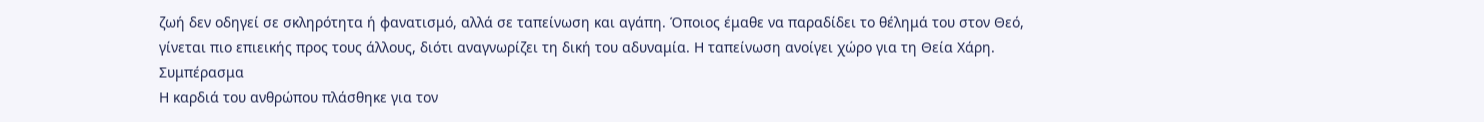ζωή δεν οδηγεί σε σκληρότητα ή φανατισμό, αλλά σε ταπείνωση και αγάπη. Όποιος έμαθε να παραδίδει το θέλημά του στον Θεό, γίνεται πιο επιεικής προς τους άλλους, διότι αναγνωρίζει τη δική του αδυναμία. Η ταπείνωση ανοίγει χώρο για τη Θεία Χάρη.
Συμπέρασμα
Η καρδιά του ανθρώπου πλάσθηκε για τον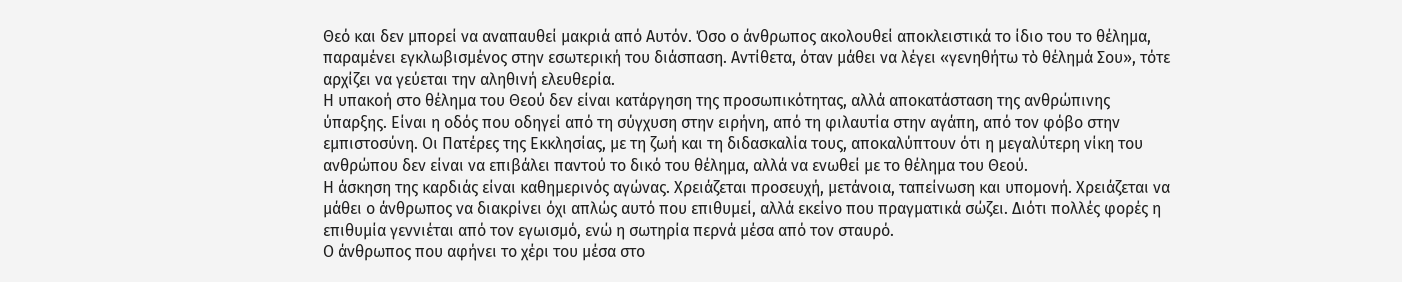Θεό και δεν μπορεί να αναπαυθεί μακριά από Αυτόν. Όσο ο άνθρωπος ακολουθεί αποκλειστικά το ίδιο του το θέλημα, παραμένει εγκλωβισμένος στην εσωτερική του διάσπαση. Αντίθετα, όταν μάθει να λέγει «γενηθήτω τὸ θέλημά Σου», τότε αρχίζει να γεύεται την αληθινή ελευθερία.
Η υπακοή στο θέλημα του Θεού δεν είναι κατάργηση της προσωπικότητας, αλλά αποκατάσταση της ανθρώπινης ύπαρξης. Είναι η οδός που οδηγεί από τη σύγχυση στην ειρήνη, από τη φιλαυτία στην αγάπη, από τον φόβο στην εμπιστοσύνη. Οι Πατέρες της Εκκλησίας, με τη ζωή και τη διδασκαλία τους, αποκαλύπτουν ότι η μεγαλύτερη νίκη του ανθρώπου δεν είναι να επιβάλει παντού το δικό του θέλημα, αλλά να ενωθεί με το θέλημα του Θεού.
Η άσκηση της καρδιάς είναι καθημερινός αγώνας. Χρειάζεται προσευχή, μετάνοια, ταπείνωση και υπομονή. Χρειάζεται να μάθει ο άνθρωπος να διακρίνει όχι απλώς αυτό που επιθυμεί, αλλά εκείνο που πραγματικά σώζει. Διότι πολλές φορές η επιθυμία γεννιέται από τον εγωισμό, ενώ η σωτηρία περνά μέσα από τον σταυρό.
Ο άνθρωπος που αφήνει το χέρι του μέσα στο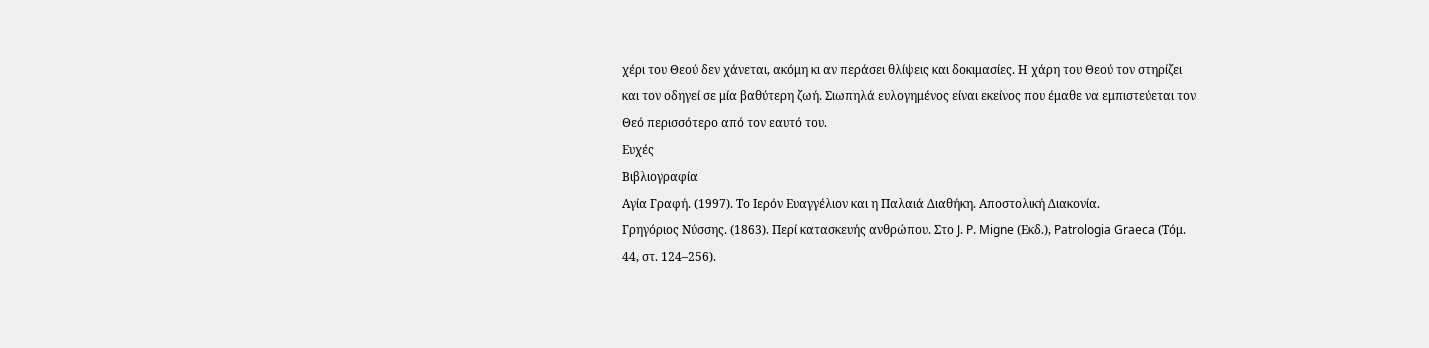χέρι του Θεού δεν χάνεται, ακόμη κι αν περάσει θλίψεις και δοκιμασίες. Η χάρη του Θεού τον στηρίζει και τον οδηγεί σε μία βαθύτερη ζωή. Σιωπηλά ευλογημένος είναι εκείνος που έμαθε να εμπιστεύεται τον Θεό περισσότερο από τον εαυτό του.
Ευχές
Βιβλιογραφία
Αγία Γραφή. (1997). Το Ιερόν Ευαγγέλιον και η Παλαιά Διαθήκη. Αποστολική Διακονία.
Γρηγόριος Νύσσης. (1863). Περί κατασκευής ανθρώπου. Στο J. P. Migne (Εκδ.), Patrologia Graeca (Τόμ. 44, στ. 124–256).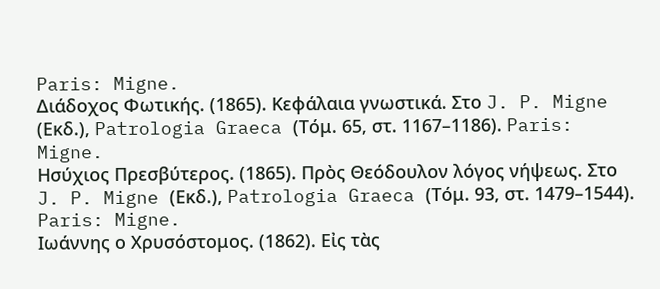Paris: Migne.
Διάδοχος Φωτικής. (1865). Κεφάλαια γνωστικά. Στο J. P. Migne (Εκδ.), Patrologia Graeca (Τόμ. 65, στ. 1167–1186). Paris: Migne.
Ησύχιος Πρεσβύτερος. (1865). Πρὸς Θεόδουλον λόγος νήψεως. Στο J. P. Migne (Εκδ.), Patrologia Graeca (Τόμ. 93, στ. 1479–1544). Paris: Migne.
Ιωάννης ο Χρυσόστομος. (1862). Εἰς τὰς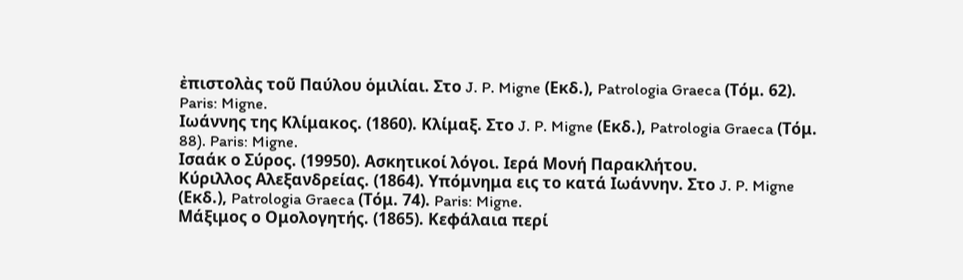ἐπιστολὰς τοῦ Παύλου ὁμιλίαι. Στο J. P. Migne (Εκδ.), Patrologia Graeca (Τόμ. 62). Paris: Migne.
Ιωάννης της Κλίμακος. (1860). Κλίμαξ. Στο J. P. Migne (Εκδ.), Patrologia Graeca (Τόμ. 88). Paris: Migne.
Ισαάκ ο Σύρος. (19950). Ασκητικοί λόγοι. Ιερά Μονή Παρακλήτου.
Κύριλλος Αλεξανδρείας. (1864). Υπόμνημα εις το κατά Ιωάννην. Στο J. P. Migne (Εκδ.), Patrologia Graeca (Τόμ. 74). Paris: Migne.
Μάξιμος ο Ομολογητής. (1865). Κεφάλαια περί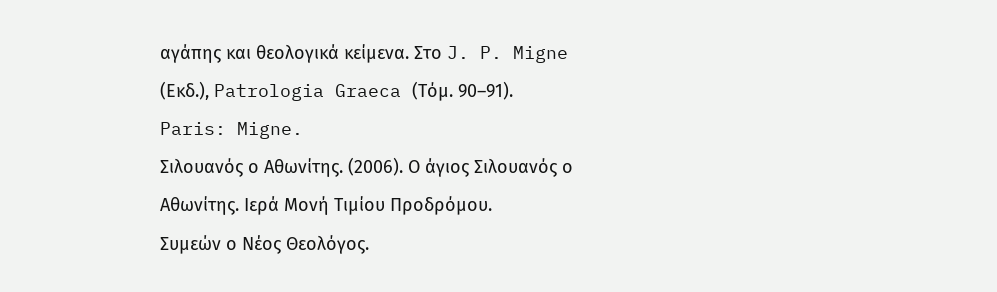αγάπης και θεολογικά κείμενα. Στο J. P. Migne (Εκδ.), Patrologia Graeca (Τόμ. 90–91). Paris: Migne.
Σιλουανός ο Αθωνίτης. (2006). Ο άγιος Σιλουανός ο Αθωνίτης. Ιερά Μονή Τιμίου Προδρόμου.
Συμεών ο Νέος Θεολόγος.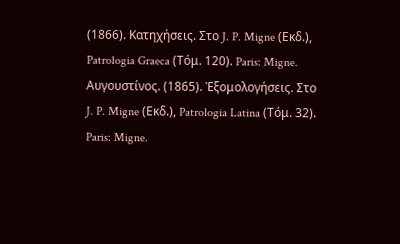(1866). Κατηχήσεις. Στο J. P. Migne (Εκδ.), Patrologia Graeca (Τόμ. 120). Paris: Migne.
Αυγουστίνος. (1865). Ἐξομολογήσεις. Στο J. P. Migne (Εκδ.), Patrologia Latina (Τόμ. 32). Paris: Migne.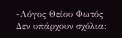-Λόγος Θείου Φωτός
Δεν υπάρχουν σχόλια: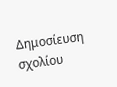Δημοσίευση σχολίου